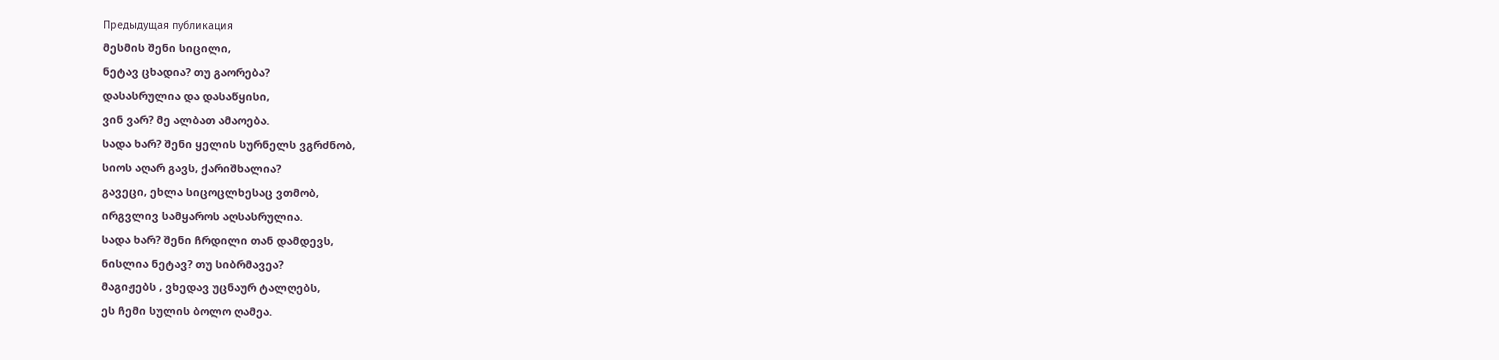Предыдущая публикация
მესმის შენი სიცილი,
ნეტავ ცხადია? თუ გაორება?
დასასრულია და დასაწყისი,
ვინ ვარ? მე ალბათ ამაოება.
სადა ხარ? შენი ყელის სურნელს ვგრძნობ,
სიოს აღარ გავს, ქარიშხალია?
გავეცი, ეხლა სიცოცლხესაც ვთმობ,
ირგვლივ სამყაროს აღსასრულია.
სადა ხარ? შენი ჩრდილი თან დამდევს,
ნისლია ნეტავ? თუ სიბრმავეა?
მაგიჟებს , ვხედავ უცნაურ ტალღებს,
ეს ჩემი სულის ბოლო ღამეა.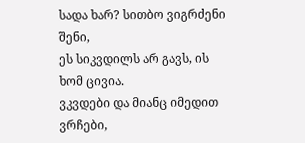სადა ხარ? სითბო ვიგრძენი შენი,
ეს სიკვდილს არ გავს, ის ხომ ცივია.
ვკვდები და მიანც იმედით ვრჩები,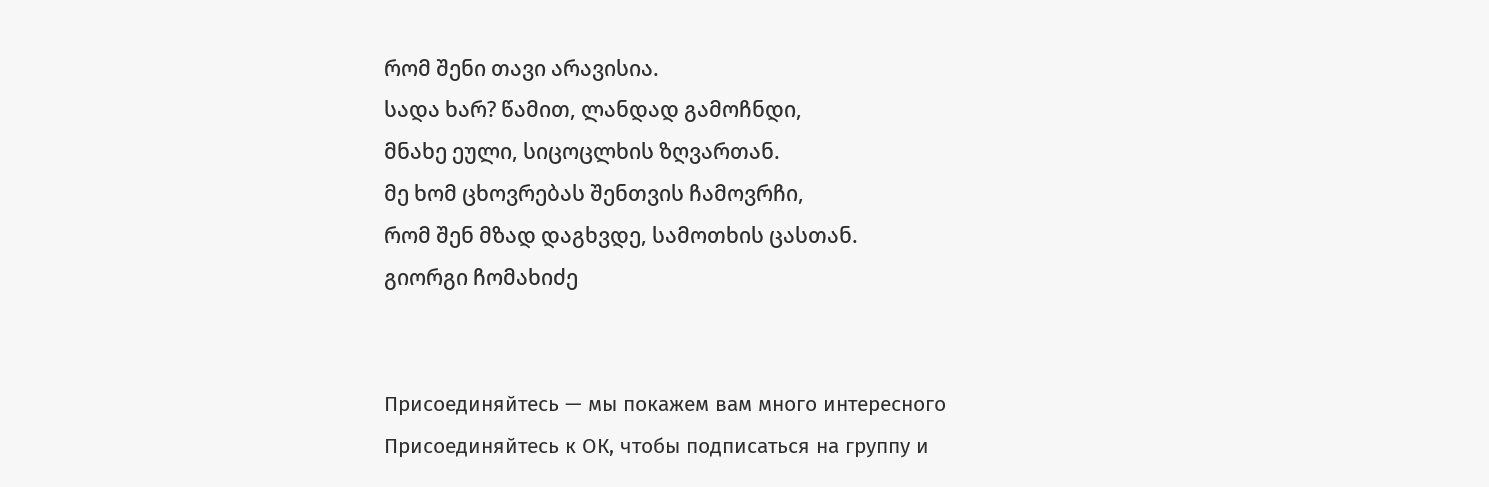რომ შენი თავი არავისია.
სადა ხარ? წამით, ლანდად გამოჩნდი,
მნახე ეული, სიცოცლხის ზღვართან.
მე ხომ ცხოვრებას შენთვის ჩამოვრჩი,
რომ შენ მზად დაგხვდე, სამოთხის ცასთან.
გიორგი ჩომახიძე


Присоединяйтесь — мы покажем вам много интересного
Присоединяйтесь к ОК, чтобы подписаться на группу и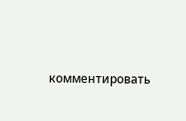комментировать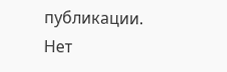публикации.
Нет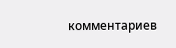комментариев